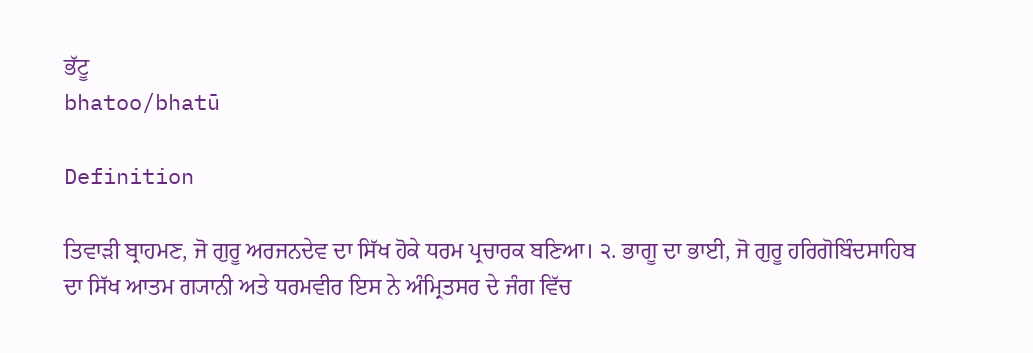ਭੱਟੂ
bhatoo/bhatū

Definition

ਤਿਵਾੜੀ ਬ੍ਰਾਹਮਣ, ਜੋ ਗੁਰੂ ਅਰਜਨਦੇਵ ਦਾ ਸਿੱਖ ਹੋਕੇ ਧਰਮ ਪ੍ਰਚਾਰਕ ਬਣਿਆ। ੨. ਭਾਗੂ ਦਾ ਭਾਈ, ਜੋ ਗੁਰੂ ਹਰਿਗੋਬਿੰਦਸਾਹਿਬ ਦਾ ਸਿੱਖ ਆਤਮ ਗ੍ਯਾਨੀ ਅਤੇ ਧਰਮਵੀਰ ਇਸ ਨੇ ਅੰਮ੍ਰਿਤਸਰ ਦੇ ਜੰਗ ਵਿੱਚ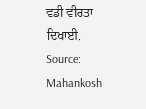ਵਡੀ ਵੀਰਤਾ ਦਿਖਾਈ.
Source: Mahankosh